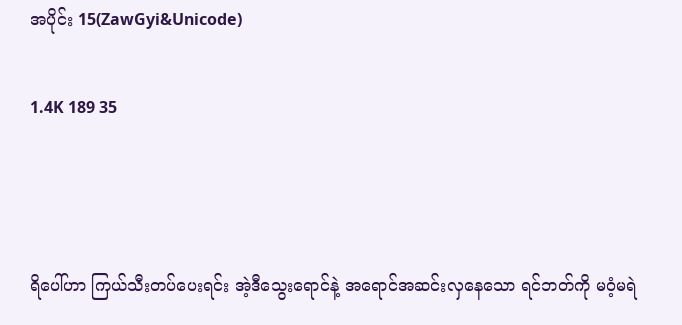အပိုင်း 15(ZawGyi&Unicode)

1.4K 189 35



ရိပေါ်ဟာ ကြယ်သီးတပ်ပေးရင်း အဲ့ဒီသွေးရောင်နဲ့ အရောင်အဆင်းလှနေသော ရင်ဘတ်ကို မဝံ့မရဲ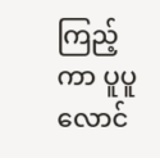ကြည့်ကာ ပူပူလောင်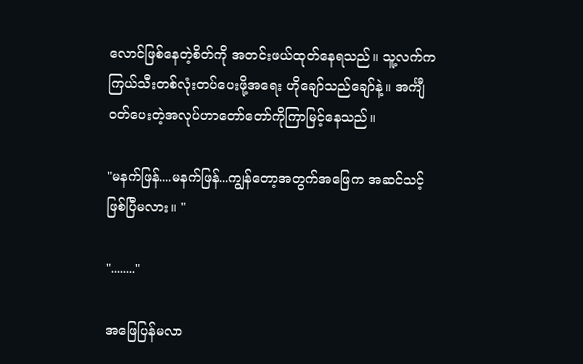လောင်ဖြစ်နေတဲ့စိတ်ကို အတင်းဖယ်ထုတ်နေရသည်။ သူ့လက်က ကြယ်သီးတစ်လုံးတပ်ပေးဖို့အရေး ဟိုချော်သည်ချော်နဲ့။ အင်္ကျီဝတ်ပေးတဲ့အလုပ်ဟာတော်တော်ကိုကြာမြင့်နေသည်။

"မနက်ဖြန်....မနက်ဖြန်...ကျွန်တော့အတွက်အဖြေက အဆင်သင့်ဖြစ်ပြီမလား။ "

"........"

အဖြေပြန်မလာ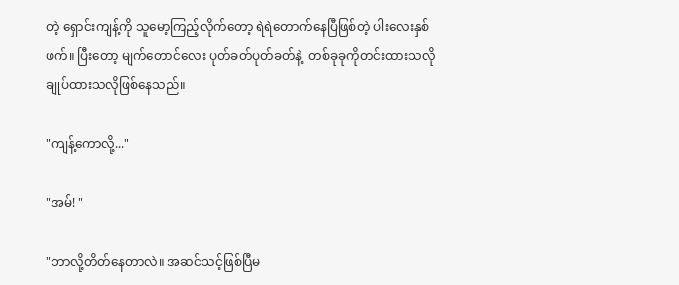တဲ့ ရှောင်းကျန့်ကို သူမော့ကြည့်လိုက်တော့ ရဲရဲတောက်နေပြီဖြစ်တဲ့ ပါးလေးနှစ်ဖက်။ ပြီးတော့ မျက်တောင်လေး ပုတ်ခတ်ပုတ်ခတ်နဲ့  တစ်ခုခုကိုတင်းထားသလို ချုပ်ထားသလိုဖြစ်နေသည်။

"ကျန့်ကောလို့..."

"အမ်! "

"ဘာလို့တိတ်နေတာလဲ။ အဆင်သင့်ဖြစ်ပြီမ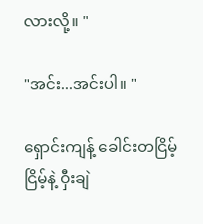လားလို့။ "

"အင်း...အင်းပါ။ "

ရှောင်းကျန့် ခေါင်းတငြိမ့်ငြိမ့်နဲ့ ဝှီးချဲ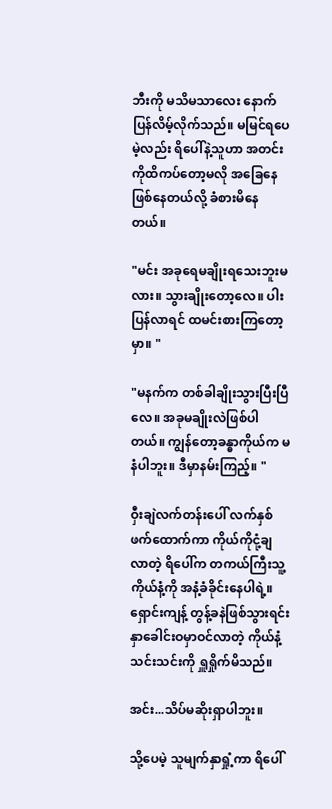ဘီးကို မသိမသာလေး နောက်ပြန်လိမ့်လိုက်သည်။ မမြင်ရပေမဲ့လည်း ရိပေါ်နဲ့သူဟာ အတင်းကိုထိကပ်တော့မလို အခြေနေဖြစ်နေတယ်လို့ ခံစားမိနေတယ်။

"မင်း အခုရေမချိုးရသေးဘူးမလား။ သွားချိုးတော့လေ။ ပါးပြန်လာရင် ထမင်းစားကြတော့မှာ။ "

"မနက်က တစ်ခါချိုးသွားပြီးပြီလေ။ အခုမချိုးလဲဖြစ်ပါတယ်။ ကျွန်တော့ခန္ဓာကိုယ်က မနံပါဘူး။ ဒီမှာနမ်းကြည့်။ "

ဝှီးချဲလက်တန်းပေါ် လက်နှစ်ဖက်ထောက်ကာ ကိုယ်ကိုငုံ့ချလာတဲ့ ရိပေါ်က တကယ်ကြီးသူ့ကိုယ်နံ့ကို အနံ့ခံခိုင်းနေပါရဲ့။ ရှောင်းကျန့် တွန့်ခနဲဖြစ်သွားရင်း နှာခေါင်းဝမှာဝင်လာတဲ့ ကိုယ်နံ့သင်းသင်းကို ရှူရှိုက်မိသည်။

အင်း...သိပ်မဆိုးရှာပါဘူး။

သို့ပေမဲ့ သူမျက်နှာရှုံ့ကာ ရိပေါ်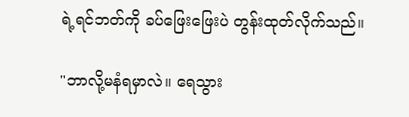ရဲ့ရင်ဘတ်ကို ခပ်ဖြေးဖြေးပဲ တွန်းထုတ်လိုက်သည်။

"ဘာလို့မနံရမှာလဲ။ ရေသွား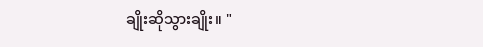ချိုးဆိုသွားချိုး။ "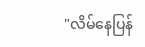"လိမ်နေပြန်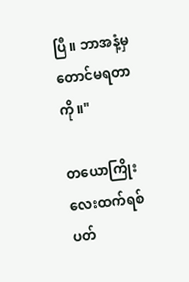ပြီ။ ဘာအနံ့မှတောင်မရတာကို။"

တယောကြိုးလေးထက်ရစ်ပတ်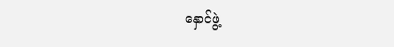နှောင်ဖွဲ့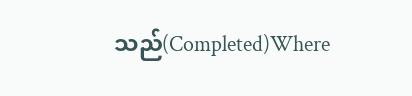သည်(Completed)Where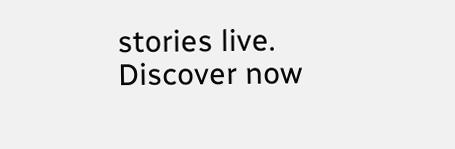stories live. Discover now